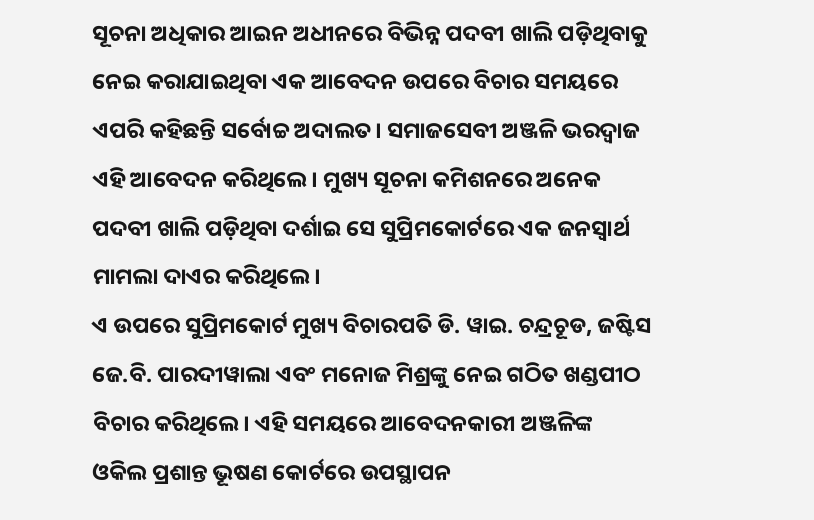ସୂଚନା ଅଧିକାର ଆଇନ ଅଧୀନରେ ବିଭିନ୍ନ ପଦବୀ ଖାଲି ପଡ଼ିଥିବାକୁ ନେଇ କରାଯାଇଥିବା ଏକ ଆବେଦନ ଉପରେ ବିଚାର ସମୟରେ ଏପରି କହିଛନ୍ତି ସର୍ବୋଚ୍ଚ ଅଦାଲତ। ସମାଜସେବୀ ଅଞ୍ଜଳି ଭରଦ୍ୱାଜ ଏହି ଆବେଦନ କରିଥିଲେ। ମୁଖ୍ୟ ସୂଚନା କମିଶନରେ ଅନେକ ପଦବୀ ଖାଲି ପଡ଼ିଥିବା ଦର୍ଶାଇ ସେ ସୁପ୍ରିମକୋର୍ଟରେ ଏକ ଜନସ୍ୱାର୍ଥ ମାମଲା ଦାଏର କରିଥିଲେ।
ଏ ଉପରେ ସୁପ୍ରିମକୋର୍ଟ ମୁଖ୍ୟ ବିଚାରପତି ଡି. ୱାଇ. ଚନ୍ଦ୍ରଚୂଡ, ଜଷ୍ଟିସ ଜେ.ବି. ପାରଦୀୱାଲା ଏବଂ ମନୋଜ ମିଶ୍ରଙ୍କୁ ନେଇ ଗଠିତ ଖଣ୍ଡପୀଠ ବିଚାର କରିଥିଲେ। ଏହି ସମୟରେ ଆବେଦନକାରୀ ଅଞ୍ଜଳିଙ୍କ ଓକିଲ ପ୍ରଶାନ୍ତ ଭୂଷଣ କୋର୍ଟରେ ଉପସ୍ଥାପନ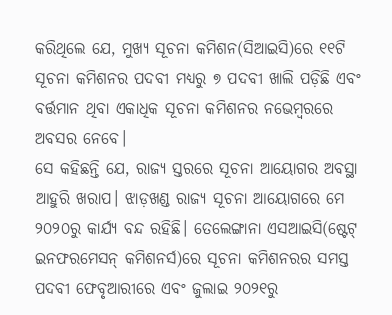କରିଥିଲେ ଯେ, ମୁଖ୍ୟ ସୂଚନା କମିଶନ(ସିଆଇସି)ରେ ୧୧ଟି ସୂଚନା କମିଶନର ପଦବୀ ମଧ୍ୟରୁ ୭ ପଦବୀ ଖାଲି ପଡ଼ିଛି ଏବଂ ବର୍ତ୍ତମାନ ଥିବା ଏକାଧିକ ସୂଚନା କମିଶନର ନଭେମ୍ବରରେ ଅବସର ନେବେ।
ସେ କହିଛନ୍ତି ଯେ, ରାଜ୍ୟ ସ୍ତରରେ ସୂଚନା ଆୟୋଗର ଅବସ୍ଥା ଆହୁରି ଖରାପ। ଝାଡ଼ଖଣ୍ଡ ରାଜ୍ୟ ସୂଚନା ଆୟୋଗରେ ମେ ୨୦୨୦ରୁ କାର୍ଯ୍ୟ ବନ୍ଦ ରହିଛି। ତେଲେଙ୍ଗାନା ଏସଆଇସି(ଷ୍ଟେଟ୍ ଇନଫରମେସନ୍ କମିଶନର୍ସ)ରେ ସୂଚନା କମିଶନରର ସମସ୍ତ ପଦବୀ ଫେବୃଆରୀରେ ଏବଂ ଜୁଲାଇ ୨୦୨୧ରୁ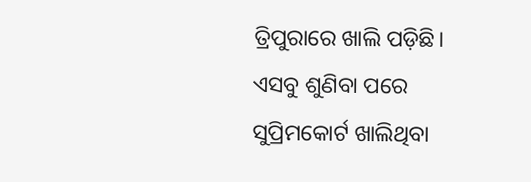ତ୍ରିପୁରାରେ ଖାଲି ପଡ଼ିଛି।
ଏସବୁ ଶୁଣିବା ପରେ ସୁପ୍ରିମକୋର୍ଟ ଖାଲିଥିବା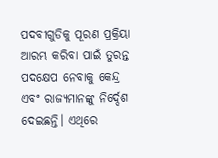ପଦବୀଗୁଡିକୁ ପୂରଣ ପ୍ରକ୍ରିୟା ଆରମ୍ଭ କରିବା ପାଇଁ ତୁରନ୍ତ ପଦକ୍ଷେପ ନେବାକୁ କେନ୍ଦ୍ର ଏବଂ ରାଜ୍ୟମାନଙ୍କୁ ନିର୍ଦ୍ଦେଶ ଦେଇଛନ୍ତି। ଏଥିରେ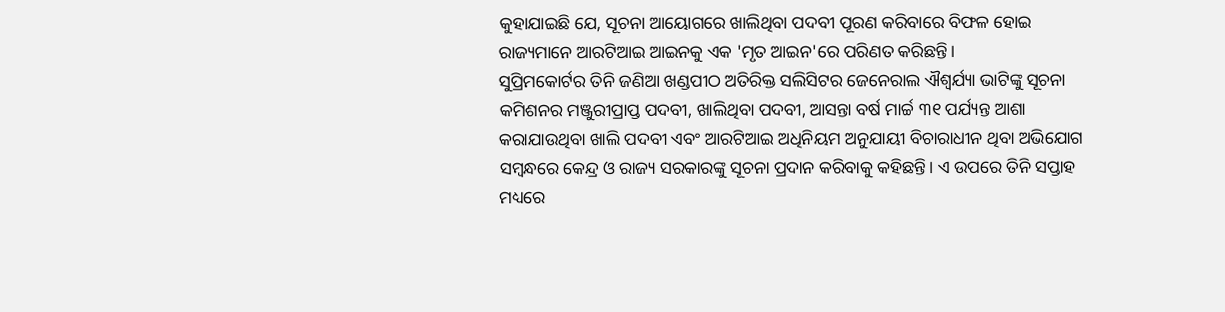କୁହାଯାଇଛି ଯେ, ସୂଚନା ଆୟୋଗରେ ଖାଲିଥିବା ପଦବୀ ପୂରଣ କରିବାରେ ବିଫଳ ହୋଇ ରାଜ୍ୟମାନେ ଆରଟିଆଇ ଆଇନକୁ ଏକ 'ମୃତ ଆଇନ'ରେ ପରିଣତ କରିଛନ୍ତି।
ସୁପ୍ରିମକୋର୍ଟର ତିନି ଜଣିଆ ଖଣ୍ଡପୀଠ ଅତିରିକ୍ତ ସଲିସିଟର ଜେନେରାଲ ଐଶ୍ୱର୍ଯ୍ୟା ଭାଟିଙ୍କୁ ସୂଚନା କମିଶନର ମଞ୍ଜୁରୀପ୍ରାପ୍ତ ପଦବୀ, ଖାଲିଥିବା ପଦବୀ, ଆସନ୍ତା ବର୍ଷ ମାର୍ଚ୍ଚ ୩୧ ପର୍ଯ୍ୟନ୍ତ ଆଶା କରାଯାଉଥିବା ଖାଲି ପଦବୀ ଏବଂ ଆରଟିଆଇ ଅଧିନିୟମ ଅନୁଯାୟୀ ବିଚାରାଧୀନ ଥିବା ଅଭିଯୋଗ ସମ୍ବନ୍ଧରେ କେନ୍ଦ୍ର ଓ ରାଜ୍ୟ ସରକାରଙ୍କୁ ସୂଚନା ପ୍ରଦାନ କରିବାକୁ କହିଛନ୍ତି। ଏ ଉପରେ ତିନି ସପ୍ତାହ ମଧ୍ୟରେ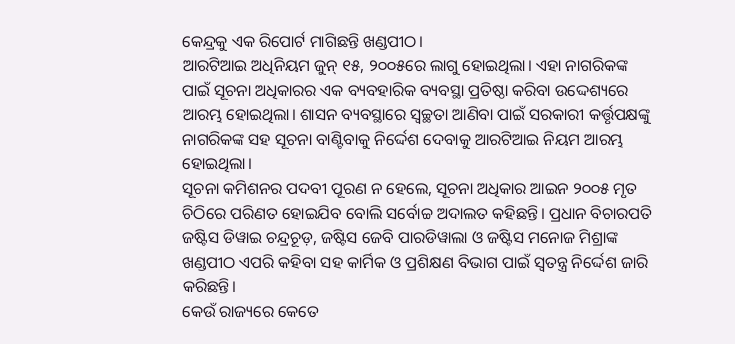କେନ୍ଦ୍ରକୁ ଏକ ରିପୋର୍ଟ ମାଗିଛନ୍ତି ଖଣ୍ଡପୀଠ।
ଆରଟିଆଇ ଅଧିନିୟମ ଜୁନ୍ ୧୫, ୨୦୦୫ରେ ଲାଗୁ ହୋଇଥିଲା। ଏହା ନାଗରିକଙ୍କ ପାଇଁ ସୂଚନା ଅଧିକାରର ଏକ ବ୍ୟବହାରିକ ବ୍ୟବସ୍ଥା ପ୍ରତିଷ୍ଠା କରିବା ଉଦ୍ଦେଶ୍ୟରେ ଆରମ୍ଭ ହୋଇଥିଲା। ଶାସନ ବ୍ୟବସ୍ଥାରେ ସ୍ୱଚ୍ଛତା ଆଣିବା ପାଇଁ ସରକାରୀ କର୍ତ୍ତୃପକ୍ଷଙ୍କୁ ନାଗରିକଙ୍କ ସହ ସୂଚନା ବାଣ୍ଟିବାକୁ ନିର୍ଦ୍ଦେଶ ଦେବାକୁ ଆରଟିଆଇ ନିୟମ ଆରମ୍ଭ ହୋଇଥିଲା।
ସୂଚନା କମିଶନର ପଦବୀ ପୂରଣ ନ ହେଲେ, ସୂଚନା ଅଧିକାର ଆଇନ ୨୦୦୫ ମୃତ ଚିଠିରେ ପରିଣତ ହୋଇଯିବ ବୋଲି ସର୍ବୋଚ୍ଚ ଅଦାଲତ କହିଛନ୍ତି। ପ୍ରଧାନ ବିଚାରପତି ଜଷ୍ଟିସ ଡିୱାଇ ଚନ୍ଦ୍ରଚୂଡ଼, ଜଷ୍ଟିସ ଜେବି ପାରଡିୱାଲା ଓ ଜଷ୍ଟିସ ମନୋଜ ମିଶ୍ରାଙ୍କ ଖଣ୍ଡପୀଠ ଏପରି କହିବା ସହ କାର୍ମିକ ଓ ପ୍ରଶିକ୍ଷଣ ବିଭାଗ ପାଇଁ ସ୍ୱତନ୍ତ୍ର ନିର୍ଦ୍ଦେଶ ଜାରି କରିଛନ୍ତି।
କେଉଁ ରାଜ୍ୟରେ କେତେ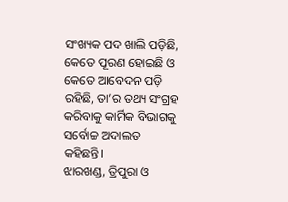ସଂଖ୍ୟକ ପଦ ଖାଲି ପଡ଼ିଛି, କେତେ ପୂରଣ ହୋଇଛି ଓ କେତେ ଆବେଦନ ପଡ଼ି ରହିଛି, ତା’ର ତଥ୍ୟ ସଂଗ୍ରହ କରିବାକୁ କାର୍ମିକ ବିଭାଗକୁ ସର୍ବୋଚ୍ଚ ଅଦାଲତ କହିଛନ୍ତି।
ଝାରଖଣ୍ଡ, ତ୍ରିପୁରା ଓ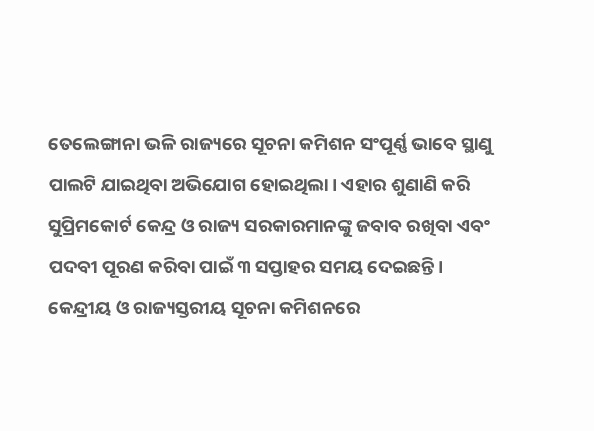ତେଲେଙ୍ଗାନା ଭଳି ରାଜ୍ୟରେ ସୂଚନା କମିଶନ ସଂପୂର୍ଣ୍ଣ ଭାବେ ସ୍ଥାଣୁ ପାଲଟି ଯାଇଥିବା ଅଭିଯୋଗ ହୋଇଥିଲା। ଏହାର ଶୁଣାଣି କରି ସୁପ୍ରିମକୋର୍ଟ କେନ୍ଦ୍ର ଓ ରାଜ୍ୟ ସରକାରମାନଙ୍କୁ ଜବାବ ରଖିବା ଏବଂ ପଦବୀ ପୂରଣ କରିବା ପାଇଁ ୩ ସପ୍ତାହର ସମୟ ଦେଇଛନ୍ତି।
କେନ୍ଦ୍ରୀୟ ଓ ରାଜ୍ୟସ୍ତରୀୟ ସୂଚନା କମିଶନରେ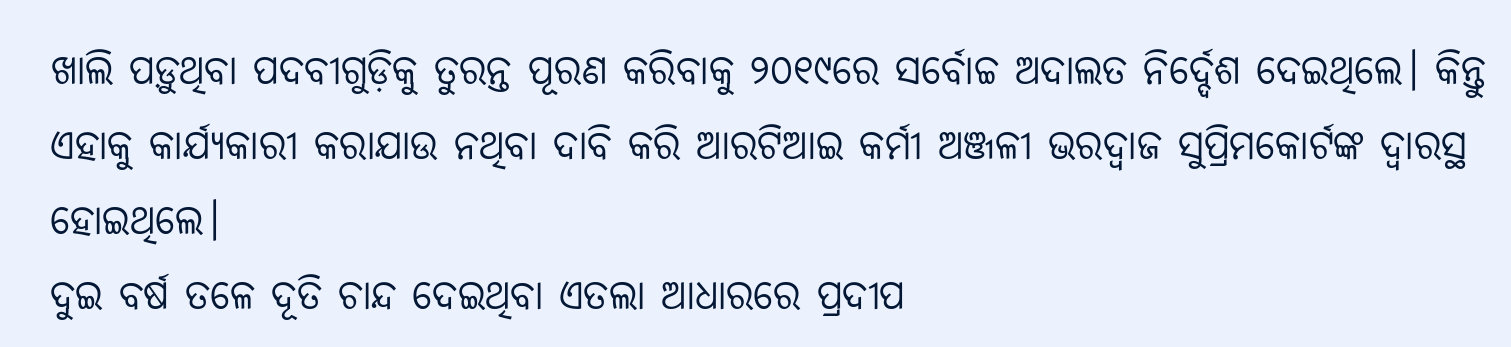ଖାଲି ପଡ଼ୁଥିବା ପଦବୀଗୁଡ଼ିକୁ ତୁରନ୍ତ ପୂରଣ କରିବାକୁ ୨୦୧୯ରେ ସର୍ବୋଚ୍ଚ ଅଦାଲତ ନିର୍ଦ୍ଦେଶ ଦେଇଥିଲେ। କିନ୍ତୁ ଏହାକୁ କାର୍ଯ୍ୟକାରୀ କରାଯାଉ ନଥିବା ଦାବି କରି ଆରଟିଆଇ କର୍ମୀ ଅଞ୍ଜଳୀ ଭରଦ୍ୱାଜ ସୁପ୍ରିମକୋର୍ଟଙ୍କ ଦ୍ୱାରସ୍ଥ ହୋଇଥିଲେ।
ଦୁଇ ବର୍ଷ ତଳେ ଦୂତି ଚାନ୍ଦ ଦେଇଥିବା ଏତଲା ଆଧାରରେ ପ୍ରଦୀପ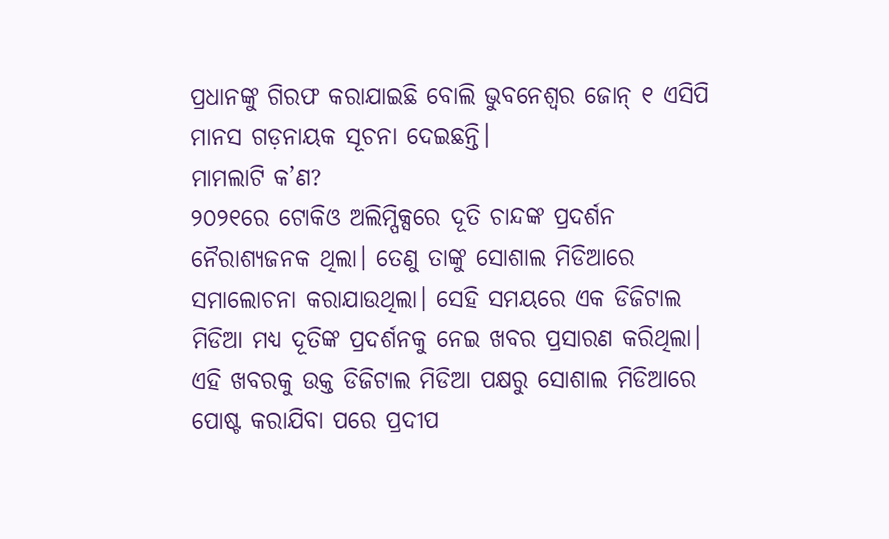ପ୍ରଧାନଙ୍କୁ ଗିରଫ କରାଯାଇଛି ବୋଲି ଭୁବନେଶ୍ୱର ଜୋନ୍ ୧ ଏସିପି ମାନସ ଗଡ଼ନାୟକ ସୂଚନା ଦେଇଛନ୍ତି।
ମାମଲାଟି କ’ଣ?
୨୦୨୧ରେ ଟୋକିଓ ଅଲିମ୍ପିକ୍ସରେ ଦୂତି ଚାନ୍ଦଙ୍କ ପ୍ରଦର୍ଶନ ନୈରାଶ୍ୟଜନକ ଥିଲା। ତେଣୁ ତାଙ୍କୁ ସୋଶାଲ ମିଡିଆରେ ସମାଲୋଚନା କରାଯାଉଥିଲା। ସେହି ସମୟରେ ଏକ ଡିଜିଟାଲ ମିଡିଆ ମଧ୍ୟ ଦୂତିଙ୍କ ପ୍ରଦର୍ଶନକୁ ନେଇ ଖବର ପ୍ରସାରଣ କରିଥିଲା। ଏହି ଖବରକୁ ଉକ୍ତ ଡିଜିଟାଲ ମିଡିଆ ପକ୍ଷରୁ ସୋଶାଲ ମିଡିଆରେ ପୋଷ୍ଟ କରାଯିବା ପରେ ପ୍ରଦୀପ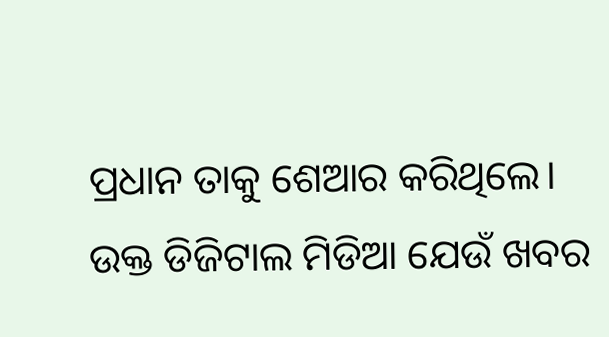ପ୍ରଧାନ ତାକୁ ଶେଆର କରିଥିଲେ।
ଉକ୍ତ ଡିଜିଟାଲ ମିଡିଆ ଯେଉଁ ଖବର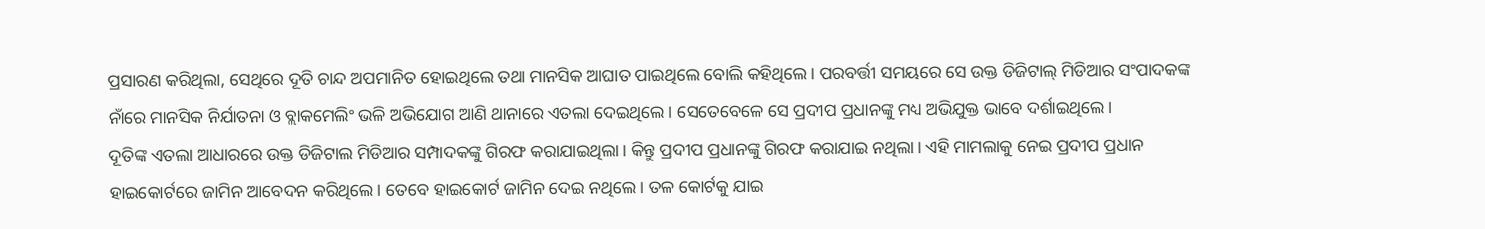ପ୍ରସାରଣ କରିଥିଲା, ସେଥିରେ ଦୂତି ଚାନ୍ଦ ଅପମାନିତ ହୋଇଥିଲେ ତଥା ମାନସିକ ଆଘାତ ପାଇଥିଲେ ବୋଲି କହିଥିଲେ। ପରବର୍ତ୍ତୀ ସମୟରେ ସେ ଉକ୍ତ ଡିଜିଟାଲ୍ ମିଡିଆର ସଂପାଦକଙ୍କ ନାଁରେ ମାନସିକ ନିର୍ଯାତନା ଓ ବ୍ଲାକମେଲିଂ ଭଳି ଅଭିଯୋଗ ଆଣି ଥାନାରେ ଏତଲା ଦେଇଥିଲେ। ସେତେବେଳେ ସେ ପ୍ରଦୀପ ପ୍ରଧାନଙ୍କୁ ମଧ୍ୟ ଅଭିଯୁକ୍ତ ଭାବେ ଦର୍ଶାଇଥିଲେ।
ଦୂତିଙ୍କ ଏତଲା ଆଧାରରେ ଉକ୍ତ ଡିଜିଟାଲ ମିଡିଆର ସମ୍ପାଦକଙ୍କୁ ଗିରଫ କରାଯାଇଥିଲା। କିନ୍ତୁ ପ୍ରଦୀପ ପ୍ରଧାନଙ୍କୁ ଗିରଫ କରାଯାଇ ନଥିଲା। ଏହି ମାମଲାକୁ ନେଇ ପ୍ରଦୀପ ପ୍ରଧାନ ହାଇକୋର୍ଟରେ ଜାମିନ ଆବେଦନ କରିଥିଲେ। ତେବେ ହାଇକୋର୍ଟ ଜାମିନ ଦେଇ ନଥିଲେ। ତଳ କୋର୍ଟକୁ ଯାଇ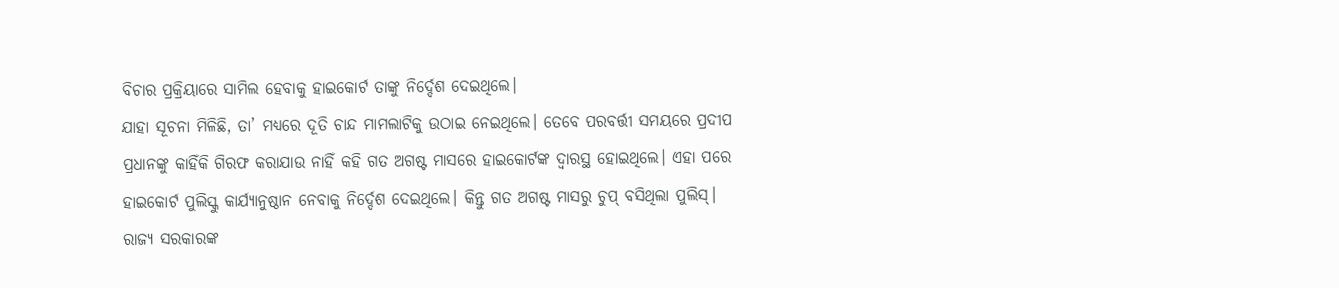ବିଚାର ପ୍ରକ୍ରିୟାରେ ସାମିଲ ହେବାକୁ ହାଇକୋର୍ଟ ତାଙ୍କୁ ନିର୍ଦ୍ଦେଶ ଦେଇଥିଲେ।
ଯାହା ସୂଚନା ମିଳିଛି, ତା’ ମଧ୍ୟରେ ଦୂତି ଚାନ୍ଦ ମାମଲାଟିକୁ ଉଠାଇ ନେଇଥିଲେ। ତେବେ ପରବର୍ତ୍ତୀ ସମୟରେ ପ୍ରଦୀପ ପ୍ରଧାନଙ୍କୁ କାହିଁକି ଗିରଫ କରାଯାଉ ନାହିଁ କହି ଗତ ଅଗଷ୍ଟ ମାସରେ ହାଇକୋର୍ଟଙ୍କ ଦ୍ୱାରସ୍ଥ ହୋଇଥିଲେ। ଏହା ପରେ ହାଇକୋର୍ଟ ପୁଲିସ୍କୁ କାର୍ଯ୍ୟାନୁଷ୍ଠାନ ନେବାକୁ ନିର୍ଦ୍ଦେଶ ଦେଇଥିଲେ। କିନ୍ତୁ ଗତ ଅଗଷ୍ଟ ମାସରୁ ଚୁପ୍ ବସିଥିଲା ପୁଲିସ୍।
ରାଜ୍ୟ ସରକାରଙ୍କ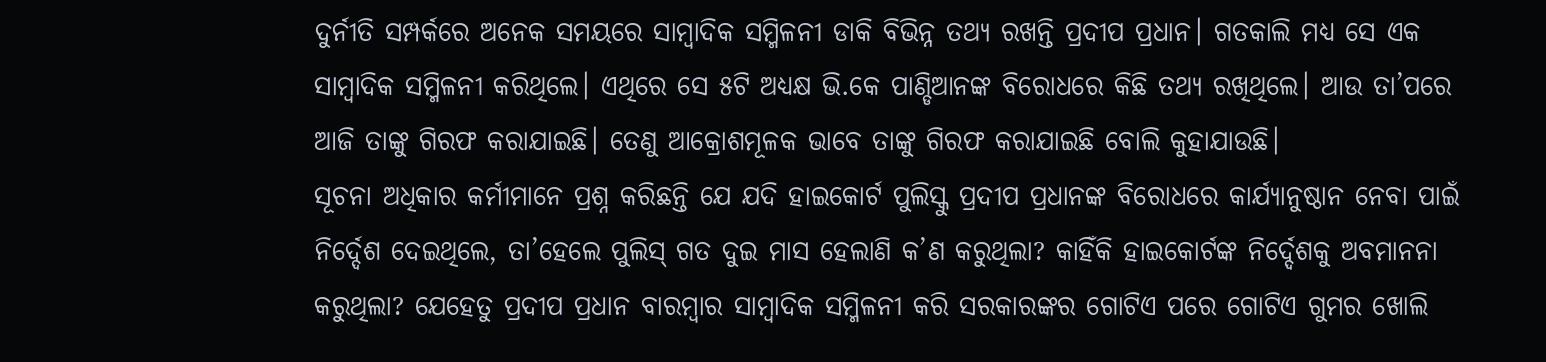ଦୁର୍ନୀତି ସମ୍ପର୍କରେ ଅନେକ ସମୟରେ ସାମ୍ବାଦିକ ସମ୍ମିଳନୀ ଡାକି ବିଭିନ୍ନ ତଥ୍ୟ ରଖନ୍ତି ପ୍ରଦୀପ ପ୍ରଧାନ। ଗତକାଲି ମଧ୍ୟ ସେ ଏକ ସାମ୍ବାଦିକ ସମ୍ମିଳନୀ କରିଥିଲେ। ଏଥିରେ ସେ ୫ଟି ଅଧ୍ୟକ୍ଷ ଭି.କେ ପାଣ୍ଡିଆନଙ୍କ ବିରୋଧରେ କିଛି ତଥ୍ୟ ରଖିଥିଲେ। ଆଉ ତା’ପରେ ଆଜି ତାଙ୍କୁ ଗିରଫ କରାଯାଇଛି। ତେଣୁ ଆକ୍ରୋଶମୂଳକ ଭାବେ ତାଙ୍କୁ ଗିରଫ କରାଯାଇଛି ବୋଲି କୁହାଯାଉଛି।
ସୂଚନା ଅଧିକାର କର୍ମୀମାନେ ପ୍ରଶ୍ନ କରିଛନ୍ତି ଯେ ଯଦି ହାଇକୋର୍ଟ ପୁଲିସ୍କୁ ପ୍ରଦୀପ ପ୍ରଧାନଙ୍କ ବିରୋଧରେ କାର୍ଯ୍ୟାନୁଷ୍ଠାନ ନେବା ପାଇଁ ନିର୍ଦ୍ଦେଶ ଦେଇଥିଲେ, ତା’ହେଲେ ପୁଲିସ୍ ଗତ ଦୁଇ ମାସ ହେଲାଣି କ’ଣ କରୁଥିଲା? କାହିଁକି ହାଇକୋର୍ଟଙ୍କ ନିର୍ଦ୍ଦେଶକୁ ଅବମାନନା କରୁଥିଲା? ଯେହେତୁ ପ୍ରଦୀପ ପ୍ରଧାନ ବାରମ୍ବାର ସାମ୍ବାଦିକ ସମ୍ମିଳନୀ କରି ସରକାରଙ୍କର ଗୋଟିଏ ପରେ ଗୋଟିଏ ଗୁମର ଖୋଲି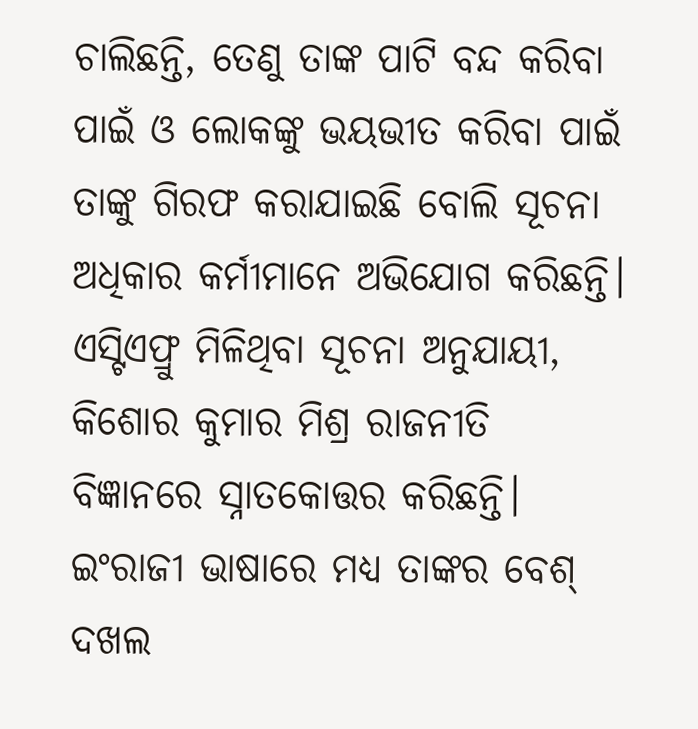ଚାଲିଛନ୍ତି, ତେଣୁ ତାଙ୍କ ପାଟି ବନ୍ଦ କରିବା ପାଇଁ ଓ ଲୋକଙ୍କୁ ଭୟଭୀତ କରିବା ପାଇଁ ତାଙ୍କୁ ଗିରଫ କରାଯାଇଛି ବୋଲି ସୂଚନା ଅଧିକାର କର୍ମୀମାନେ ଅଭିଯୋଗ କରିଛନ୍ତି।
ଏସ୍ଟିଏଫ୍ରୁ ମିଳିଥିବା ସୂଚନା ଅନୁଯାୟୀ, କିଶୋର କୁମାର ମିଶ୍ର ରାଜନୀତି ବିଜ୍ଞାନରେ ସ୍ନାତକୋତ୍ତର କରିଛନ୍ତି। ଇଂରାଜୀ ଭାଷାରେ ମଧ୍ୟ ତାଙ୍କର ବେଶ୍ ଦଖଲ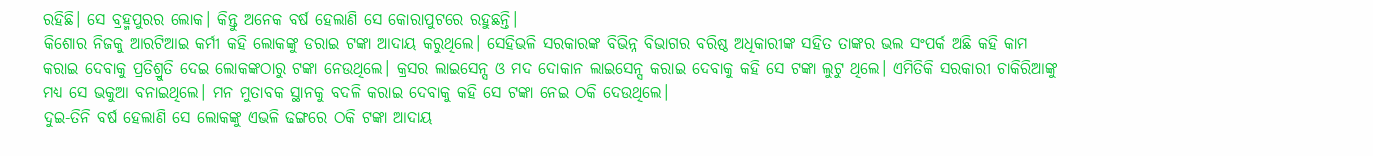ରହିଛି। ସେ ବ୍ରହ୍ମପୁରର ଲୋକ। କିନ୍ତୁ ଅନେକ ବର୍ଷ ହେଲାଣି ସେ କୋରାପୁଟରେ ରହୁଛନ୍ତି।
କିଶୋର ନିଜକୁ ଆରଟିଆଇ କର୍ମୀ କହି ଲୋକଙ୍କୁ ଡରାଇ ଟଙ୍କା ଆଦାୟ କରୁଥିଲେ। ସେହିଭଳି ସରକାରଙ୍କ ବିଭିନ୍ନ ବିଭାଗର ବରିଷ୍ଠ ଅଧିକାରୀଙ୍କ ସହିତ ତାଙ୍କର ଭଲ ସଂପର୍କ ଅଛି କହି କାମ କରାଇ ଦେବାକୁ ପ୍ରତିଶ୍ରୁତି ଦେଇ ଲୋକଙ୍କଠାରୁ ଟଙ୍କା ନେଉଥିଲେ। କ୍ରସର ଲାଇସେନ୍ସ ଓ ମଦ ଦୋକାନ ଲାଇସେନ୍ସ କରାଇ ଦେବାକୁ କହି ସେ ଟଙ୍କା ଲୁଟୁ ଥିଲେ। ଏମିତିକି ସରକାରୀ ଚାକିରିଆଙ୍କୁ ମଧ୍ୟ ସେ ଭକୁଆ ବନାଇଥିଲେ। ମନ ମୁତାବକ ସ୍ଥାନକୁ ବଦଳି କରାଇ ଦେବାକୁ କହି ସେ ଟଙ୍କା ନେଇ ଠକି ଦେଉଥିଲେ।
ଦୁଇ-ତିନି ବର୍ଷ ହେଲାଣି ସେ ଲୋକଙ୍କୁ ଏଭଳି ଢଙ୍ଗରେ ଠକି ଟଙ୍କା ଆଦାୟ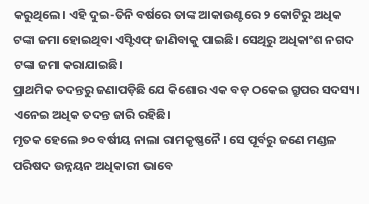କରୁଥିଲେ। ଏହି ଦୁଇ-ତିନି ବର୍ଷରେ ତାଙ୍କ ଆକାଉଣ୍ଟରେ ୨ କୋଟିରୁ ଅଧିକ ଟଙ୍କା ଜମା ହୋଇଥିବା ଏସ୍ଟିଏଫ୍ ଜାଣିବାକୁ ପାଇଛି। ସେଥିରୁ ଅଧିକାଂଶ ନଗଦ ଟଙ୍କା ଜମା କରାଯାଇଛି।
ପ୍ରାଥମିକ ତଦନ୍ତରୁ ଜଣାପଡ଼ିଛି ଯେ କିଶୋର ଏକ ବଡ଼ ଠକେଇ ଗ୍ରୁପର ସଦସ୍ୟ। ଏନେଇ ଅଧିକ ତଦନ୍ତ ଜାରି ରହିଛି।
ମୃତକ ହେଲେ ୭୦ ବର୍ଷୀୟ ନାଲା ରାମକୃଷ୍ଣନୈ । ସେ ପୂର୍ବରୁ ଜଣେ ମଣ୍ଡଳ ପରିଷଦ ଉନ୍ନୟନ ଅଧିକାରୀ ଭାବେ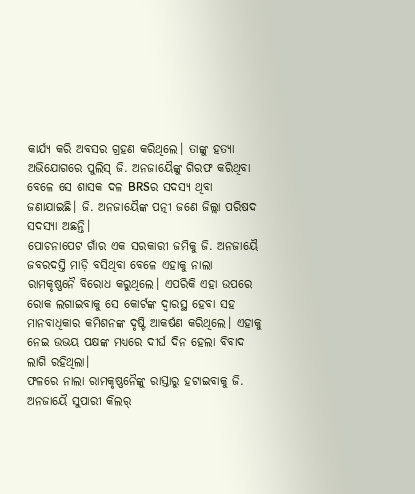କାର୍ଯ୍ୟ କରି ଅବସର ଗ୍ରହଣ କରିଥିଲେ। ତାଙ୍କୁ ହତ୍ୟା ଅଭିଯୋଗରେ ପୁଲିସ୍ ଜି. ଅନଜାୟୈଙ୍କୁ ଗିରଫ କରିଥିବା ବେଳେ ସେ ଶାସକ ଦଳ BRSର ସଦସ୍ୟ ଥିବା ଜଣାଯାଇଛି। ଜି. ଅନଜାୟୈଙ୍କ ପତ୍ନୀ ଜଣେ ଜିଲ୍ଲା ପରିଷଦ ସଦସ୍ୟା ଅଛନ୍ତି।
ପୋଚନାପେଟ ଗାଁର ଏକ ସରକାରୀ ଜମିକୁ ଜି. ଅନଜାୟୈ ଜବରଦସ୍ତି ମାଡ଼ି ବସିଥିବା ବେଳେ ଏହାକୁ ନାଲା ରାମକୃଷ୍ଣନୈ ବିରୋଧ କରୁଥିଲେ। ଏପରିକି ଏହା ଉପରେ ରୋକ ଲଗାଇବାକୁ ସେ କୋର୍ଟଙ୍କ ଦ୍ୱାରସ୍ଥ ହେବା ସହ ମାନବାଧିକାର କମିଶନଙ୍କ ଦୃଷ୍ଟି ଆକର୍ଷଣ କରିଥିଲେ। ଏହାକୁ ନେଇ ଉଭୟ ପକ୍ଷଙ୍କ ମଧ୍ୟରେ ଦୀର୍ଘ ଦିନ ହେଲା ବିବାଦ ଲାଗି ରହିଥିଲା।
ଫଳରେ ନାଲା ରାମକୃଷ୍ଣନୈଙ୍କୁ ରାସ୍ତାରୁ ହଟାଇବାକୁ ଜି. ଅନଜାୟୈ ସୁପାରୀ କିଲର୍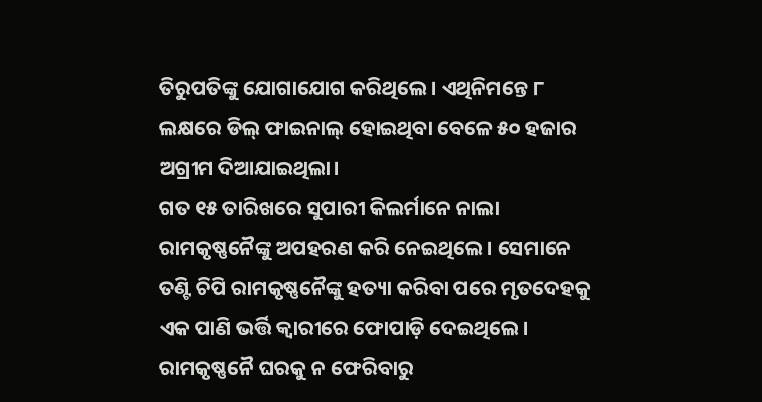ତିରୁପତିଙ୍କୁ ଯୋଗାଯୋଗ କରିଥିଲେ। ଏଥିନିମନ୍ତେ ୮ ଲକ୍ଷରେ ଡିଲ୍ ଫାଇନାଲ୍ ହୋଇଥିବା ବେଳେ ୫୦ ହଜାର ଅଗ୍ରୀମ ଦିଆଯାଇଥିଲା।
ଗତ ୧୫ ତାରିଖରେ ସୁପାରୀ କିଲର୍ମାନେ ନାଲା ରାମକୃଷ୍ଣନୈଙ୍କୁ ଅପହରଣ କରି ନେଇଥିଲେ। ସେମାନେ ତଣ୍ଟି ଚିପି ରାମକୃଷ୍ଣନୈଙ୍କୁ ହତ୍ୟା କରିବା ପରେ ମୃତଦେହକୁ ଏକ ପାଣି ଭର୍ତ୍ତି କ୍ୱାରୀରେ ଫୋପାଡ଼ି ଦେଇଥିଲେ।
ରାମକୃଷ୍ଣନୈ ଘରକୁ ନ ଫେରିବାରୁ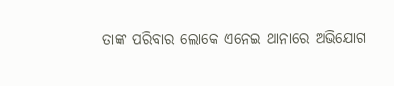ତାଙ୍କ ପରିବାର ଲୋକେ ଏନେଇ ଥାନାରେ ଅଭିଯୋଗ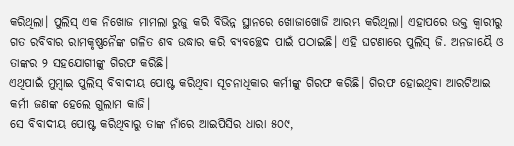କରିଥିଲା। ପୁଲିସ୍ ଏକ ନିଖୋଜ ମାମଲା ରୁଜୁ କରି ବିଭିନ୍ନ ସ୍ଥାନରେ ଖୋଜାଖୋଜି ଆରମ୍ଭ କରିଥିଲା। ଏହାପରେ ଉକ୍ତ କ୍ୱାରୀରୁ ଗତ ରବିବାର ରାମକୃଷ୍ଣନୈଙ୍କ ଗଳିତ ଶବ ଉଦ୍ଧାର କରି ବ୍ୟବଚ୍ଛେଦ ପାଇଁ ପଠାଇଛି। ଏହି ଘଟଣାରେ ପୁଲିସ୍ ଜି. ଅନଜାୟୈ ଓ ତାଙ୍କର ୨ ସହଯୋଗୀଙ୍କୁ ଗିରଫ କରିଛି।
ଏଥିପାଇଁ ମୁମ୍ବାଇ ପୁଲିସ୍ ବିବାଦୀୟ ପୋଷ୍ଟ କରିଥିବା ସୂଚନାଧିକାର କର୍ମୀଙ୍କୁ ଗିରଫ କରିଛି। ଗିରଫ ହୋଇଥିବା ଆରଟିଆଇ କର୍ମୀ ଜଣଙ୍କ ହେଲେ ଗୁଲାମ କାଜି।
ସେ ବିବାଦୀୟ ପୋଷ୍ଟ କରିଥିବାରୁ ତାଙ୍କ ନାଁରେ ଆଇପିସିର ଧାରା ୫୦୯,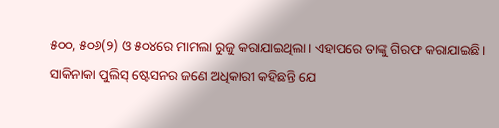୫୦୦, ୫୦୬(୨) ଓ ୫୦୪ରେ ମାମଲା ରୁଜୁ କରାଯାଇଥିଲା। ଏହାପରେ ତାଙ୍କୁ ଗିରଫ କରାଯାଇଛି।
ସାକିନାକା ପୁଲିସ୍ ଷ୍ଟେସନର ଜଣେ ଅଧିକାରୀ କହିଛନ୍ତି ଯେ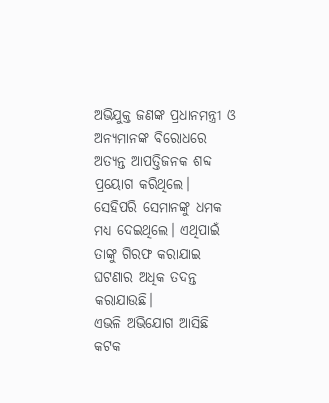ଅଭିଯୁକ୍ତ ଜଣଙ୍କ ପ୍ରଧାନମନ୍ତ୍ରୀ ଓ ଅନ୍ୟମାନଙ୍କ ବିରୋଧରେ ଅତ୍ୟନ୍ତ ଆପତ୍ତିଜନକ ଶବ୍ଦ ପ୍ରୟୋଗ କରିଥିଲେ। ସେହିପରି ସେମାନଙ୍କୁ ଧମକ ମଧ୍ୟ ଦେଇଥିଲେ। ଏଥିପାଇଁ ତାଙ୍କୁ ଗିରଫ କରାଯାଇ ଘଟଣାର ଅଧିକ ତଦନ୍ତ କରାଯାଉଛି।
ଏଭଳି ଅଭିଯୋଗ ଆସିଛି କଟକ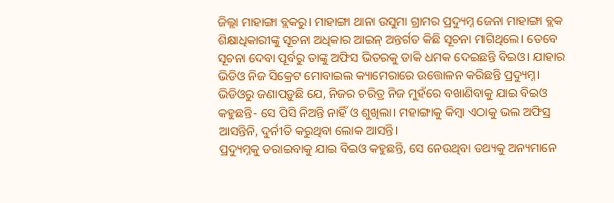ଜିଲ୍ଲା ମାହାଙ୍ଗା ବ୍ଲକରୁ। ମାହାଙ୍ଗା ଥାନା ଉସୁମା ଗ୍ରାମର ପ୍ରଦ୍ୟୁମ୍ନ ଜେନା ମାହାଙ୍ଗା ବ୍ଲକ ଶିକ୍ଷାଧିକାରୀଙ୍କୁ ସୂଚନା ଅଧିକାର ଆଇନ୍ ଅନ୍ତର୍ଗତ କିଛି ସୂଚନା ମାଗିଥିଲେ। ତେବେ ସୂଚନା ଦେବା ପୂର୍ବରୁ ତାଙ୍କୁ ଅଫିସ ଭିତରକୁ ଡାକି ଧମକ ଦେଇଛନ୍ତି ବିଇଓ। ଯାହାର ଭିଡିଓ ନିଜ ସିକ୍ରେଟ ମୋବାଇଲ କ୍ୟାମେରାରେ ଉତ୍ତୋଳନ କରିଛନ୍ତି ପ୍ରଦ୍ୟୁମ୍ନ।
ଭିଡିଓରୁ ଜଣାପଡ଼ୁଛି ଯେ, ନିଜର ଚରିତ୍ର ନିଜ ମୁହଁରେ ବଖାଣିବାକୁ ଯାଇ ବିଇଓ କହୁଛନ୍ତି- ସେ ପିସି ନିଅନ୍ତି ନାହିଁ ଓ ଶୁଖିଲା। ମହାଙ୍ଗାକୁ କିମ୍ବା ଏଠାକୁ ଭଲ ଅଫିସ୍ର ଆସନ୍ତିନି, ଦୁର୍ନୀତି କରୁଥିବା ଲୋକ ଆସନ୍ତି।
ପ୍ରଦ୍ୟୁମ୍ନକୁ ଡରାଇବାକୁ ଯାଇ ବିଇଓ କହୁଛନ୍ତି, ସେ ନେଉଥିବା ତଥ୍ୟକୁ ଅନ୍ୟମାନେ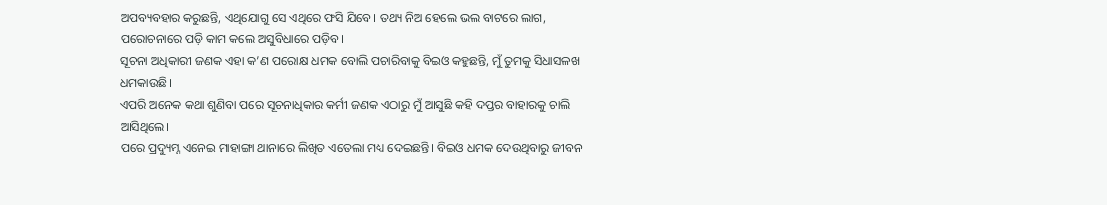ଅପବ୍ୟବହାର କରୁଛନ୍ତି, ଏଥିଯୋଗୁ ସେ ଏଥିରେ ଫସି ଯିବେ। ତଥ୍ୟ ନିଅ ହେଲେ ଭଲ ବାଟରେ ଲାଗ, ପରୋଚନାରେ ପଡ଼ି କାମ କଲେ ଅସୁବିଧାରେ ପଡ଼ିବ।
ସୂଚନା ଅଧିକାରୀ ଜଣକ ଏହା କ’ଣ ପରୋକ୍ଷ ଧମକ ବୋଲି ପଚାରିବାକୁ ବିଇଓ କହୁଛନ୍ତି, ମୁଁ ତୁମକୁ ସିଧାସଳଖ ଧମକାଉଛି।
ଏପରି ଅନେକ କଥା ଶୁଣିବା ପରେ ସୂଚନାଧିକାର କର୍ମୀ ଜଣକ ଏଠାରୁ ମୁଁ ଆସୁଛି କହି ଦପ୍ତର ବାହାରକୁ ଚାଲି ଆସିଥିଲେ।
ପରେ ପ୍ରଦ୍ୟୁମ୍ନ ଏନେଇ ମାହାଙ୍ଗା ଥାନାରେ ଲିଖିତ ଏତେଲା ମଧ୍ୟ ଦେଇଛନ୍ତି। ବିଇଓ ଧମକ ଦେଉଥିବାରୁ ଜୀବନ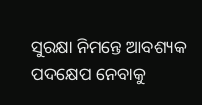ସୁରକ୍ଷା ନିମନ୍ତେ ଆବଶ୍ୟକ ପଦକ୍ଷେପ ନେବାକୁ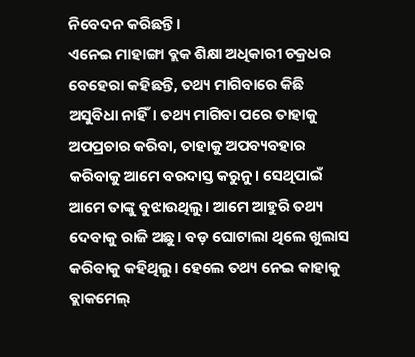ନିବେଦନ କରିଛନ୍ତି।
ଏନେଇ ମାହାଙ୍ଗା ବ୍ଲକ ଶିକ୍ଷା ଅଧିକାରୀ ଚକ୍ରଧର ବେହେରା କହିଛନ୍ତି, ତଥ୍ୟ ମାଗିବାରେ କିଛି ଅସୁବିଧା ନାହିଁ। ତଥ୍ୟ ମାଗିବା ପରେ ତାହାକୁ ଅପପ୍ରଚାର କରିବା, ତାହାକୁ ଅପବ୍ୟବହାର କରିବାକୁ ଆମେ ବରଦାସ୍ତ କରୁନୁ। ସେଥିପାଇଁ ଆମେ ତାଙ୍କୁ ବୁଝାଉଥିଲୁ। ଆମେ ଆହୁରି ତଥ୍ୟ ଦେବାକୁ ରାଜି ଅଛୁ। ବଡ଼ ଘୋଟାଲା ଥିଲେ ଖୁଲାସ କରିବାକୁ କହିଥିଲୁ। ହେଲେ ତଥ୍ୟ ନେଇ କାହାକୁ ବ୍ଲାକମେଲ୍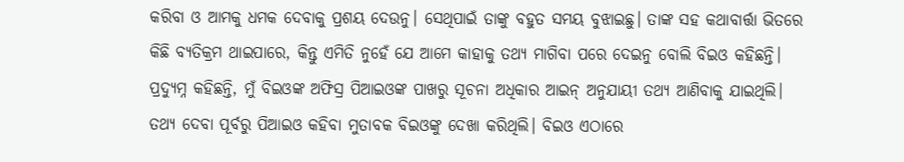କରିବା ଓ ଆମକୁ ଧମକ ଦେବାକୁ ପ୍ରଶୟ ଦେଉନୁ। ସେଥିପାଇଁ ତାଙ୍କୁ ବହୁତ ସମୟ ବୁଝାଇଛୁ। ତାଙ୍କ ସହ କଥାବାର୍ତ୍ତା ଭିତରେ କିଛି ବ୍ୟତିକ୍ରମ ଥାଇପାରେ, କିନ୍ତୁ ଏମିତି ନୁହେଁ ଯେ ଆମେ କାହାକୁ ତଥ୍ୟ ମାଗିବା ପରେ ଦେଇନୁ ବୋଲି ବିଇଓ କହିଛନ୍ତି।
ପ୍ରଦ୍ୟୁମ୍ନ କହିଛନ୍ତି, ମୁଁ ବିଇଓଙ୍କ ଅଫିସ୍ର ପିଆଇଓଙ୍କ ପାଖରୁ ସୂଚନା ଅଧିକାର ଆଇନ୍ ଅନୁଯାୟୀ ତଥ୍ୟ ଆଣିବାକୁ ଯାଇଥିଲି। ତଥ୍ୟ ଦେବା ପୂର୍ବରୁ ପିଆଇଓ କହିବା ମୁତାବକ ବିଇଓଙ୍କୁ ଦେଖା କରିଥିଲି। ବିଇଓ ଏଠାରେ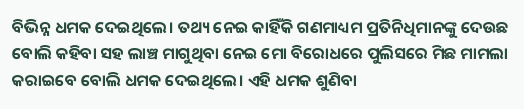ବିଭିନ୍ନ ଧମକ ଦେଇଥିଲେ। ତଥ୍ୟ ନେଇ କାହିଁକି ଗଣମାଧ୍ୟମ ପ୍ରତିନିଧିମାନଙ୍କୁ ଦେଉଛ ବୋଲି କହିବା ସହ ଲାଞ୍ଚ ମାଗୁଥିବା ନେଇ ମୋ ବିରୋଧରେ ପୁଲିସରେ ମିଛ ମାମଲା କରାଇବେ ବୋଲି ଧମକ ଦେଇଥିଲେ। ଏହି ଧମକ ଶୁଣିବା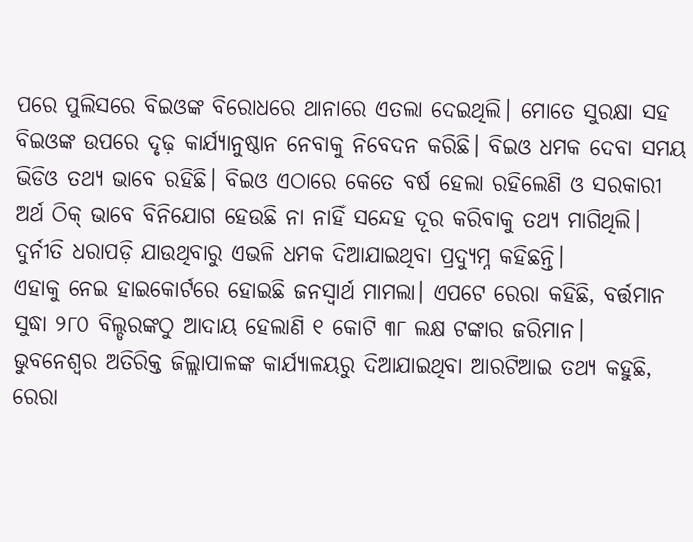ପରେ ପୁଲିସରେ ବିଇଓଙ୍କ ବିରୋଧରେ ଥାନାରେ ଏତଲା ଦେଇଥିଲି। ମୋତେ ସୁରକ୍ଷା ସହ ବିଇଓଙ୍କ ଉପରେ ଦୃଢ଼ କାର୍ଯ୍ୟାନୁଷ୍ଠାନ ନେବାକୁ ନିବେଦନ କରିଛି। ବିଇଓ ଧମକ ଦେବା ସମୟ ଭିଡିଓ ତଥ୍ୟ ଭାବେ ରହିଛି। ବିଇଓ ଏଠାରେ କେତେ ବର୍ଷ ହେଲା ରହିଲେଣି ଓ ସରକାରୀ ଅର୍ଥ ଠିକ୍ ଭାବେ ବିନିଯୋଗ ହେଉଛି ନା ନାହିଁ ସନ୍ଦେହ ଦୂର କରିବାକୁ ତଥ୍ୟ ମାଗିଥିଲି। ଦୁର୍ନୀତି ଧରାପଡ଼ି ଯାଉଥିବାରୁ ଏଭଳି ଧମକ ଦିଆଯାଇଥିବା ପ୍ରଦ୍ୟୁମ୍ନ କହିଛନ୍ତି।
ଏହାକୁ ନେଇ ହାଇକୋର୍ଟରେ ହୋଇଛି ଜନସ୍ୱାର୍ଥ ମାମଲା। ଏପଟେ ରେରା କହିଛି, ବର୍ତ୍ତମାନ ସୁଦ୍ଧା ୨୮୦ ବିଲ୍ଡରଙ୍କଠୁ ଆଦାୟ ହେଲାଣି ୧ କୋଟି ୩୮ ଲକ୍ଷ ଟଙ୍କାର ଜରିମାନ।
ଭୁବନେଶ୍ୱର ଅତିରିକ୍ତ ଜିଲ୍ଲାପାଳଙ୍କ କାର୍ଯ୍ୟାଳୟରୁ ଦିଆଯାଇଥିବା ଆରଟିଆଇ ତଥ୍ୟ କହୁଛି, ରେରା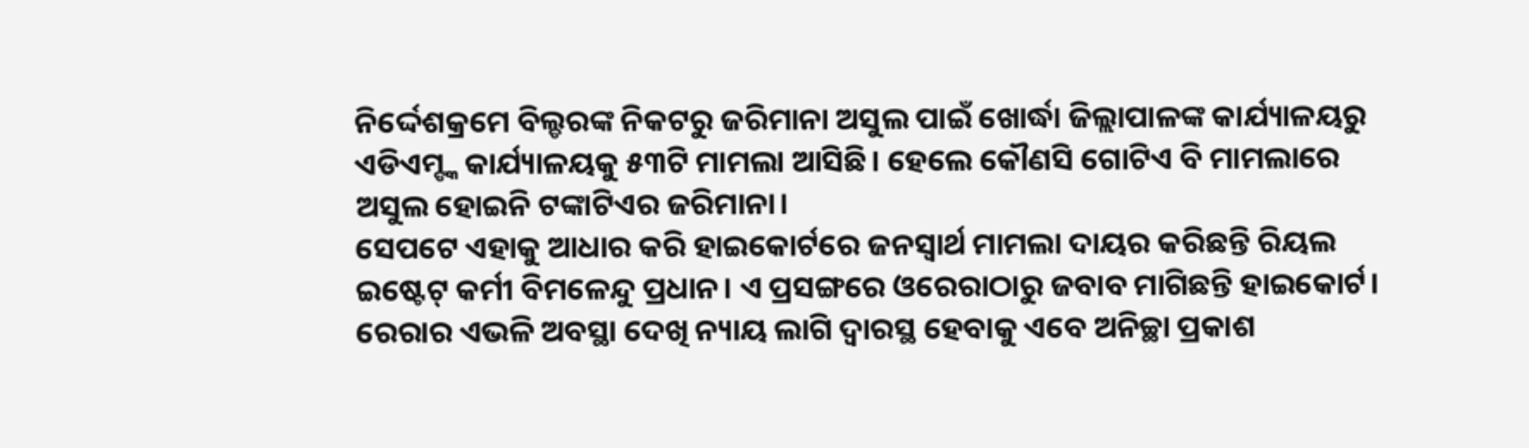ନିର୍ଦ୍ଦେଶକ୍ରମେ ବିଲ୍ଡରଙ୍କ ନିକଟରୁ ଜରିମାନା ଅସୁଲ ପାଇଁ ଖୋର୍ଦ୍ଧା ଜିଲ୍ଲାପାଳଙ୍କ କାର୍ଯ୍ୟାଳୟରୁ ଏଡିଏମ୍ଙ୍କ କାର୍ଯ୍ୟାଳୟକୁ ୫୩ଟି ମାମଲା ଆସିଛି। ହେଲେ କୌଣସି ଗୋଟିଏ ବି ମାମଲାରେ ଅସୁଲ ହୋଇନି ଟଙ୍କାଟିଏର ଜରିମାନା।
ସେପଟେ ଏହାକୁ ଆଧାର କରି ହାଇକୋର୍ଟରେ ଜନସ୍ୱାର୍ଥ ମାମଲା ଦାୟର କରିଛନ୍ତି ରିୟଲ ଇଷ୍ଟେଟ୍ କର୍ମୀ ବିମଳେନ୍ଦୁ ପ୍ରଧାନ। ଏ ପ୍ରସଙ୍ଗରେ ଓରେରାଠାରୁ ଜବାବ ମାଗିଛନ୍ତି ହାଇକୋର୍ଟ। ରେରାର ଏଭଳି ଅବସ୍ଥା ଦେଖି ନ୍ୟାୟ ଲାଗି ଦ୍ୱାରସ୍ଥ ହେବାକୁ ଏବେ ଅନିଚ୍ଛା ପ୍ରକାଶ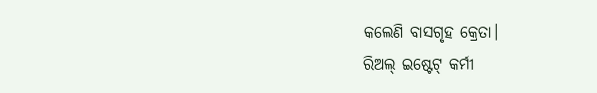କଲେଣି ବାସଗୃହ କ୍ରେତା।
ରିଅଲ୍ ଇଷ୍ଟେଟ୍ କର୍ମୀ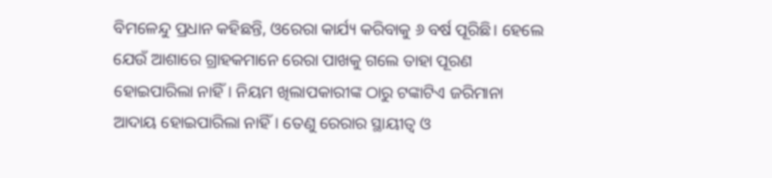ବିମଳେନ୍ଦୁ ପ୍ରଧାନ କହିଛନ୍ତି, ଓରେରା କାର୍ଯ୍ୟ କରିବାକୁ ୬ ବର୍ଷ ପୂରିଛି। ହେଲେ ଯେଉଁ ଆଶାରେ ଗ୍ରାହକମାନେ ରେରା ପାଖକୁ ଗଲେ ତାହା ପୂରଣ ହୋଇପାରିଲା ନାହିଁ। ନିୟମ ଖିଲାପକାରୀଙ୍କ ଠାରୁ ଟଙ୍କାଟିଏ ଜରିମାନା ଆଦାୟ ହୋଇପାରିଲା ନାହିଁ। ତେଣୁ ରେରାର ସ୍ଥାୟୀତ୍ୱ ଓ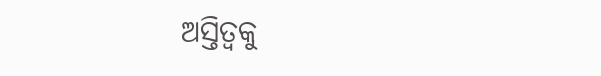ଅସ୍ତିତ୍ୱକୁ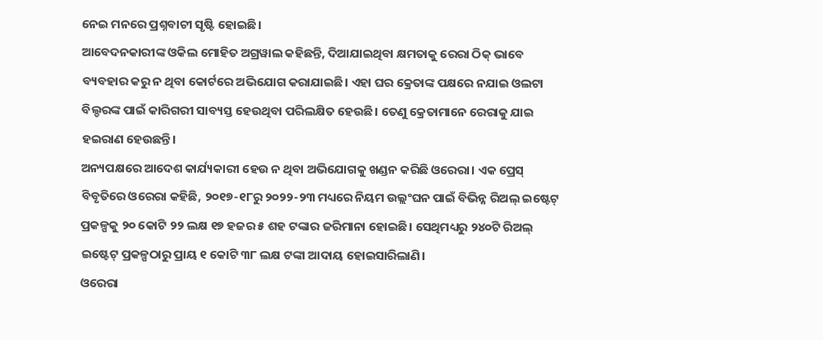ନେଇ ମନରେ ପ୍ରଶ୍ନବାଚୀ ସୃଷ୍ଟି ହୋଇଛି।
ଆବେଦନକାରୀଙ୍କ ଓକିଲ ମୋହିତ ଅଗ୍ରୱାଲ କହିଛନ୍ତି, ଦିଆଯାଇଥିବା କ୍ଷମତାକୁ ରେରା ଠିକ୍ ଭାବେ ବ୍ୟବହାର କରୁ ନ ଥିବା କୋର୍ଟରେ ଅଭିଯୋଗ କରାଯାଇଛି। ଏହା ଘର କ୍ରେତାଙ୍କ ପକ୍ଷରେ ନଯାଇ ଓଲଟା ବିଲ୍ଡରଙ୍କ ପାଇଁ କାରିଗରୀ ସାବ୍ୟସ୍ତ ହେଉଥିବା ପରିଲକ୍ଷିତ ହେଉଛି। ତେଣୁ କ୍ରେତାମାନେ ରେରାକୁ ଯାଇ ହଇରାଣ ହେଉଛନ୍ତି।
ଅନ୍ୟପକ୍ଷରେ ଆଦେଶ କାର୍ଯ୍ୟକାରୀ ହେଉ ନ ଥିବା ଅଭିଯୋଗକୁ ଖଣ୍ଡନ କରିଛି ଓରେରା। ଏକ ପ୍ରେସ୍ ବିବୃତିରେ ଓରେରା କହିଛି, ୨୦୧୭-୧୮ରୁ ୨୦୨୨-୨୩ ମଧ୍ୟରେ ନିୟମ ଉଲ୍ଲଂଘନ ପାଇଁ ବିଭିନ୍ନ ରିଅଲ୍ ଇଷ୍ଟେଟ୍ ପ୍ରକଳ୍ପକୁ ୨୦ କୋଟି ୨୨ ଲକ୍ଷ ୧୭ ହଜର ୫ ଶହ ଟଙ୍କାର ଜରିମାନା ହୋଇଛି। ସେଥିମଧ୍ୟରୁ ୨୪୦ଟି ରିଅଲ୍ ଇଷ୍ଟେଟ୍ ପ୍ରକଳ୍ପଠାରୁ ପ୍ରାୟ ୧ କୋଟି ୩୮ ଲକ୍ଷ ଟଙ୍କା ଆଦାୟ ହୋଇସାରିଲାଣି।
ଓରେରା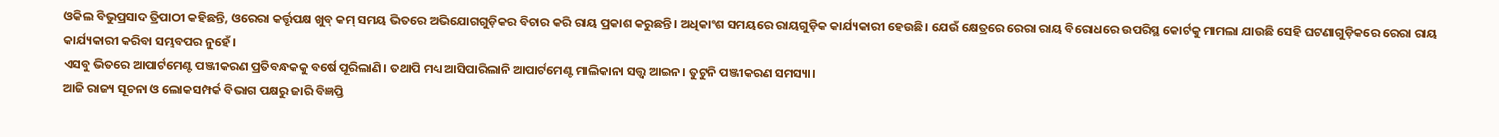ଓକିଲ ବିଭୁପ୍ରସାଦ ତ୍ରିପାଠୀ କହିଛନ୍ତି, ଓରେରା କର୍ତ୍ତୃପକ୍ଷ ଖୁବ୍ କମ୍ ସମୟ ଭିତରେ ଅଭିଯୋଗଗୁଡ଼ିକର ବିଚାର କରି ରାୟ ପ୍ରକାଶ କରୁଛନ୍ତି। ଅଧିକାଂଶ ସମୟରେ ରାୟଗୁଡ଼ିକ କାର୍ଯ୍ୟକାରୀ ହେଉଛି। ଯେଉଁ କ୍ଷେତ୍ରରେ ରେରା ରାୟ ବିରୋଧରେ ଉପରିସ୍ଥ କୋର୍ଟକୁ ମାମଲା ଯାଉଛି ସେହି ଘଟଣାଗୁଡ଼ିକରେ ରେରା ରାୟ କାର୍ଯ୍ୟକାରୀ କରିବା ସମ୍ଭବପର ନୁହେଁ।
ଏସବୁ ଭିତରେ ଆପାର୍ଟମେଣ୍ଟ ପଞ୍ଜୀକରଣ ପ୍ରତିବନ୍ଧକକୁ ବର୍ଷେ ପୂରିଲାଣି। ତଥାପି ମଧ୍ୟ ଆସିପାରିଲାନି ଆପାର୍ଟମେଣ୍ଟ ମାଲିକାନା ସତ୍ତ୍ୱ ଆଇନ। ତୁଟୁନି ପଞ୍ଜୀକରଣ ସମସ୍ୟା।
ଆଜି ରାଜ୍ୟ ସୂଚନା ଓ ଲୋକସମ୍ପର୍କ ବିଭାଗ ପକ୍ଷରୁ ଜାରି ବିଜ୍ଞପ୍ତି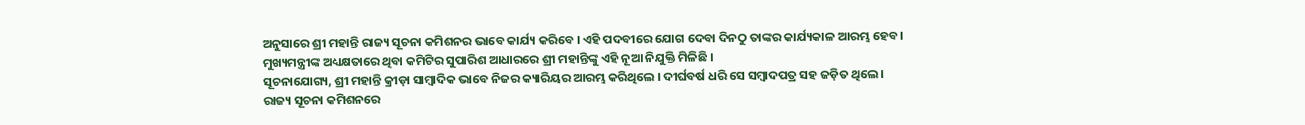ଅନୁସାରେ ଶ୍ରୀ ମହାନ୍ତି ରାଜ୍ୟ ସୂଚନା କମିଶନର ଭାବେ କାର୍ଯ୍ୟ କରିବେ । ଏହି ପଦବୀରେ ଯୋଗ ଦେବା ଦିନଠୁ ତାଙ୍କର କାର୍ଯ୍ୟକାଳ ଆରମ୍ଭ ହେବ । ମୁଖ୍ୟମନ୍ତ୍ରୀଙ୍କ ଅଧ୍ୟକ୍ଷତାରେ ଥିବା କମିଟିର ସୁପାରିଶ ଆଧାରରେ ଶ୍ରୀ ମହାନ୍ତିଙ୍କୁ ଏହି ନୂଆ ନିଯୁକ୍ତି ମିଳିଛି ।
ସୂଚନାଯୋଗ୍ୟ, ଶ୍ରୀ ମହାନ୍ତି କ୍ରୀଡ଼ା ସାମ୍ବାଦିକ ଭାବେ ନିଜର କ୍ୟାରିୟର ଆରମ୍ଭ କରିଥିଲେ । ଦୀର୍ଘବର୍ଷ ଧରି ସେ ସମ୍ବାଦପତ୍ର ସହ ଜଡ଼ିତ ଥିଲେ । ରାଜ୍ୟ ସୂଚନା କମିଶନରେ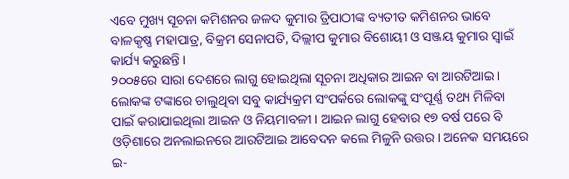ଏବେ ମୁଖ୍ୟ ସୂଚନା କମିଶନର ଜଳଦ କୁମାର ତ୍ରିପାଠୀଙ୍କ ବ୍ୟତୀତ କମିଶନର ଭାବେ ବାଳକୃଷ୍ଣ ମହାପାତ୍ର, ବିକ୍ରମ ସେନାପତି, ଦିଲ୍ଲୀପ କୁମାର ବିଶୋୟୀ ଓ ସଞ୍ଜୟ କୁମାର ସ୍ୱାଇଁ କାର୍ଯ୍ୟ କରୁଛନ୍ତି ।
୨୦୦୫ରେ ସାରା ଦେଶରେ ଲାଗୁ ହୋଇଥିଲା ସୂଚନା ଅଧିକାର ଆଇନ ବା ଆରଟିଆଇ। ଲୋକଙ୍କ ଟଙ୍କାରେ ଚାଲୁଥିବା ସବୁ କାର୍ଯ୍ୟକ୍ରମ ସଂପର୍କରେ ଲୋକଙ୍କୁ ସଂପୂର୍ଣ୍ଣ ତଥ୍ୟ ମିଳିବା ପାଇଁ କରାଯାଇଥିଲା ଆଇନ ଓ ନିୟମାବଳୀ। ଆଇନ ଲାଗୁ ହେବାର ୧୭ ବର୍ଷ ପରେ ବି ଓଡ଼ିଶାରେ ଅନଲାଇନରେ ଆରଟିଆଇ ଆବେଦନ କଲେ ମିଳୁନି ଉତ୍ତର। ଅନେକ ସମୟରେ ଇ-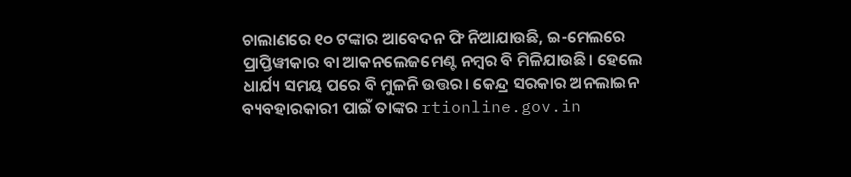ଚାଲାଣରେ ୧୦ ଟଙ୍କାର ଆବେଦନ ଫି ନିଆଯାଉଛି, ଇ-ମେଲରେ ପ୍ରାପ୍ତିୱୀକାର ବା ଆକନଲେଜମେଣ୍ଟ ନମ୍ବର ବି ମିଳିଯାଉଛି। ହେଲେ ଧାର୍ଯ୍ୟ ସମୟ ପରେ ବି ମୁଳନି ଉତ୍ତର। କେନ୍ଦ୍ର ସରକାର ଅନଲାଇନ ବ୍ୟବହାରକାରୀ ପାଇଁ ତାଙ୍କର rtionline.gov.in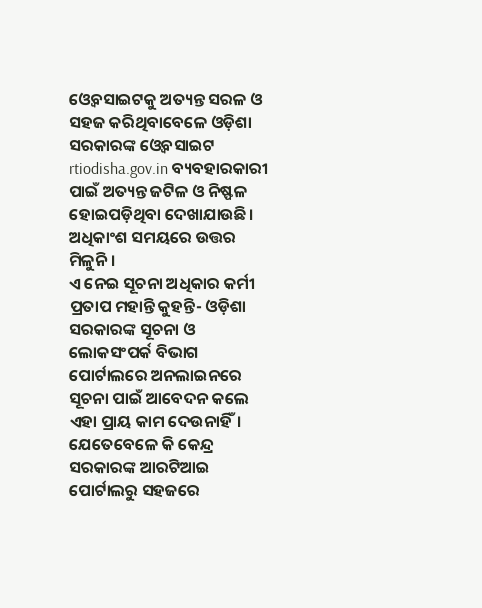ଓ୍ବେବସାଇଟକୁ ଅତ୍ୟନ୍ତ ସରଳ ଓ ସହଜ କରିଥିବାବେଳେ ଓଡ଼ିଶା ସରକାରଙ୍କ ଓ୍ବେବସାଇଟ rtiodisha.gov.in ବ୍ୟବହାରକାରୀ ପାଇଁ ଅତ୍ୟନ୍ତ ଜଟିଳ ଓ ନିଷ୍ଫଳ ହୋଇପଡ଼ିଥିବା ଦେଖାଯାଉଛି। ଅଧିକାଂଶ ସମୟରେ ଉତ୍ତର ମିଳୁନି।
ଏ ନେଇ ସୂଚନା ଅଧିକାର କର୍ମୀ ପ୍ରତାପ ମହାନ୍ତି କୁହନ୍ତି- ଓଡ଼ିଶା ସରକାରଙ୍କ ସୂଚନା ଓ ଲୋକସଂପର୍କ ବିଭାଗ ପୋର୍ଟାଲରେ ଅନଲାଇନରେ ସୂଚନା ପାଇଁ ଆବେଦନ କଲେ ଏହା ପ୍ରାୟ କାମ ଦେଉନାହିଁ। ଯେତେବେଳେ କି କେନ୍ଦ୍ର ସରକାରଙ୍କ ଆରଟିଆଇ ପୋର୍ଟାଲରୁ ସହଜରେ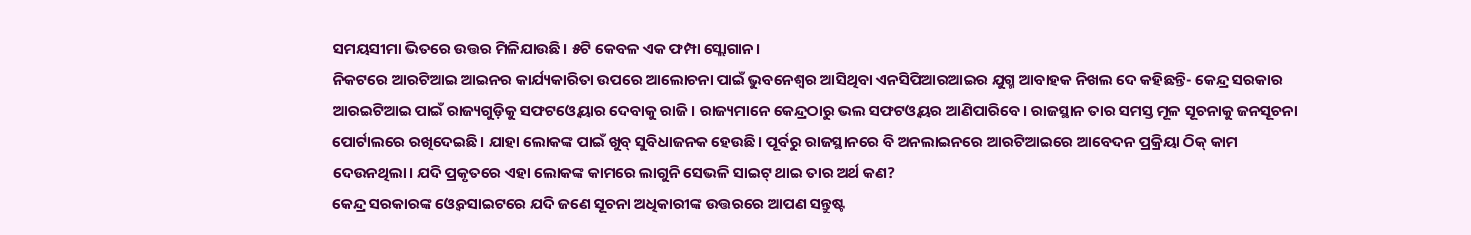ସମୟସୀମା ଭିତରେ ଉତ୍ତର ମିଳିଯାଉଛି। ୫ଟି କେବଳ ଏକ ଫମ୍ପା ସ୍ଲୋଗାନ।
ନିକଟରେ ଆରଟିଆଇ ଆଇନର କାର୍ଯ୍ୟକାରିତା ଉପରେ ଆଲୋଚନା ପାଇଁ ଭୁବନେଶ୍ବର ଆସିଥିବା ଏନସିପିଆରଆଇର ଯୁଗ୍ମ ଆବାହକ ନିଖଲ ଦେ କହିଛନ୍ତି- କେନ୍ଦ୍ର ସରକାର ଆରଇଟିଆଇ ପାଇଁ ରାଜ୍ୟଗୁଡ଼ିକୁ ସଫଟଓ୍ବେୟାର ଦେବାକୁ ରାଜି। ରାଜ୍ୟମାନେ କେନ୍ଦ୍ରଠାରୁ ଭଲ ସଫଟଓ୍ବୟର ଆଣିପାରିବେ। ରାଜସ୍ଥାନ ତାର ସମସ୍ତ ମୂଳ ସୂଚନାକୁ ଜନସୂଚନା ପୋର୍ଟାଲରେ ରଖିଦେଇଛି। ଯାହା ଲୋକଙ୍କ ପାଇଁ ଖୁବ୍ ସୁବିଧାଜନକ ହେଉଛି। ପୂର୍ବରୁ ରାଜସ୍ଥାନରେ ବି ଅନଲାଇନରେ ଆରଟିଆଇରେ ଆବେଦନ ପ୍ରକ୍ରିୟା ଠିକ୍ କାମ ଦେଉନଥିଲା। ଯଦି ପ୍ରକୃତରେ ଏହା ଲୋକଙ୍କ କାମରେ ଲାଗୁନି ସେଭଳି ସାଇଟ୍ ଥାଇ ତାର ଅର୍ଥ କଣ?
କେନ୍ଦ୍ର ସରକାରଙ୍କ ଓ୍ବେବସାଇଟରେ ଯଦି ଜଣେ ସୂଚନା ଅଧିକାରୀଙ୍କ ଉତ୍ତରରେ ଆପଣ ସନ୍ତୁଷ୍ଟ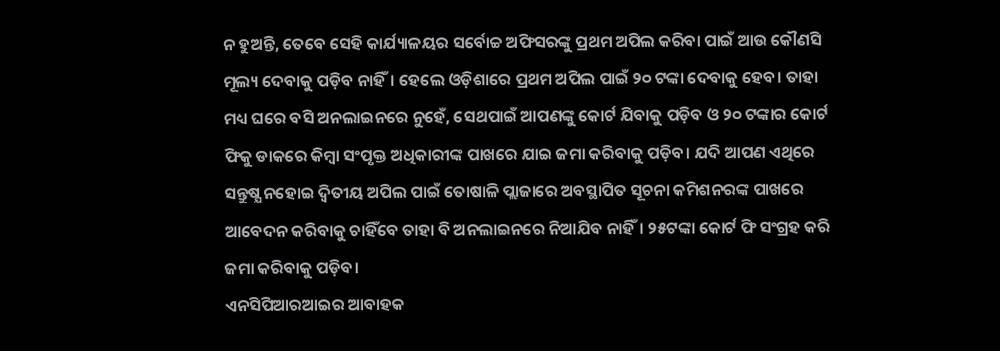ନ ହୁଅନ୍ତି, ତେବେ ସେହି କାର୍ଯ୍ୟାଳୟର ସର୍ବୋଚ୍ଚ ଅଫିସରଙ୍କୁ ପ୍ରଥମ ଅପିଲ କରିବା ପାଇଁ ଆଉ କୌଣସି ମୂଲ୍ୟ ଦେବାକୁ ପଡ଼ିବ ନାହିଁ। ହେଲେ ଓଡ଼ିଶାରେ ପ୍ରଥମ ଅପିଲ ପାଇଁ ୨୦ ଟଙ୍କା ଦେବାକୁ ହେବ। ତାହା ମଧ୍ୟ ଘରେ ବସି ଅନଲାଇନରେ ନୁହେଁ, ସେଥପାଇଁ ଆପଣଙ୍କୁ କୋର୍ଟ ଯିବାକୁ ପଡ଼ିବ ଓ ୨୦ ଟଙ୍କାର କୋର୍ଟ ଫିକୁ ଡାକରେ କିମ୍ବା ସଂପୃକ୍ତ ଅଧିକାରୀଙ୍କ ପାଖରେ ଯାଇ ଜମା କରିବାକୁ ପଡ଼ିବ। ଯଦି ଆପଣ ଏଥିରେ ସନ୍ତୁଷ୍ଯ ନହୋଇ ଦ୍ବିତୀୟ ଅପିଲ ପାଇଁ ତୋଷାଳି ପ୍ଲାଜାରେ ଅବସ୍ଥାପିତ ସୂଚନା କମିଶନରଙ୍କ ପାଖରେ ଆବେଦନ କରିବାକୁ ଚାହିଁବେ ତାହା ବି ଅନଲାଇନରେ ନିଆଯିବ ନାହିଁ। ୨୫ଟଙ୍କା କୋର୍ଟ ଫି ସଂଗ୍ରହ କରି ଜମା କରିବାକୁ ପଡ଼ିବ।
ଏନସିପିଆରଆଇର ଆବାହକ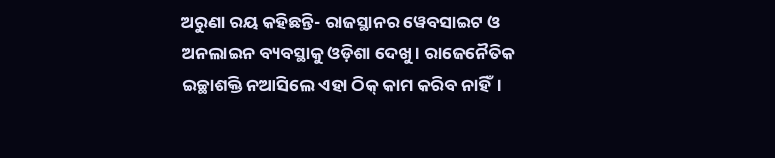ଅରୁଣା ରୟ କହିଛନ୍ତି- ରାଜସ୍ଥାନର ୱେବସାଇଟ ଓ ଅନଲାଇନ ବ୍ୟବସ୍ଥାକୁ ଓଡ଼ିଶା ଦେଖୁ। ରାଜେନୈତିକ ଇଚ୍ଛାଶକ୍ତି ନଆସିଲେ ଏହା ଠିକ୍ କାମ କରିବ ନାହିଁ।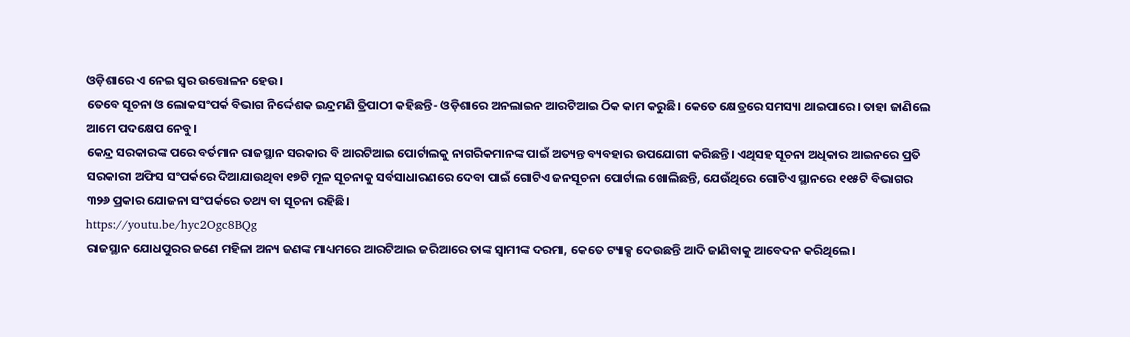ଓଡ଼ିଶାରେ ଏ ନେଇ ସ୍ୱର ଉତ୍ତୋଳନ ହେଉ।
ତେବେ ସୂଚନା ଓ ଲୋକସଂପର୍କ ବିଭାଗ ନିର୍ଦ୍ଦେଶକ ଇନ୍ଦ୍ରମଣି ତ୍ରିପାଠୀ କହିଛନ୍ତି- ଓଡ଼ିଶାରେ ଅନଲାଇନ ଆରଟିଆଇ ଠିକ କାମ କରୁଛି। କେତେ କ୍ଷେତ୍ରରେ ସମସ୍ୟା ଥାଇପାରେ। ତାହା ଜାଣିଲେ ଆମେ ପଦକ୍ଷେପ ନେବୁ।
କେନ୍ଦ୍ର ସରକାରଙ୍କ ପରେ ବର୍ତମାନ ରାଜସ୍ଥାନ ସରକାର ବି ଆରଟିଆଇ ପୋର୍ଟାଲକୁ ନାଗରିକମାନଙ୍କ ପାଇଁ ଅତ୍ୟନ୍ତ ବ୍ୟବହାର ଉପଯୋଗୀ କରିଛନ୍ତି। ଏଥିସହ ସୂଚନା ଅଧିକାର ଆଇନରେ ପ୍ରତି ସରକାରୀ ଅଫିସ ସଂପର୍କରେ ଦିଆଯାଉଥିବା ୧୭ଟି ମୂଳ ସୂଚନାକୁ ସର୍ବସାଧାରଣରେ ଦେବା ପାଇଁ ଗୋଟିଏ ଜନସୂଚନା ପୋର୍ଟାଲ ଖୋଲିଛନ୍ତି, ଯେଉଁଥିରେ ଗୋଟିଏ ସ୍ଥାନରେ ୧୧୫ଟି ବିଭାଗର ୩୨୬ ପ୍ରକାର ଯୋଜନା ସଂପର୍କରେ ତଥ୍ୟ ବା ସୂଚନା ରହିଛି।
https://youtu.be/hyc2Ogc8BQg
ରାଜସ୍ଥାନ ଯୋଧପୁରର ଜଣେ ମହିଳା ଅନ୍ୟ ଜଣଙ୍କ ମାଧ୍ୟମରେ ଆରଟିଆଇ ଜରିଆରେ ତାଙ୍କ ସ୍ୱାମୀଙ୍କ ଦରମା, କେତେ ଟ୍ୟାକ୍ସ ଦେଉଛନ୍ତି ଆଦି ଜାଣିବାକୁ ଆବେଦନ କରିଥିଲେ।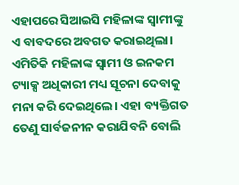ଏହାପରେ ସିଆଇସି ମହିଳାଙ୍କ ସ୍ୱାମୀଙ୍କୁ ଏ ବାବଦରେ ଅବଗତ କରାଇଥିଲା। ଏମିତିକି ମହିଳାଙ୍କ ସ୍ୱାମୀ ଓ ଇନକମ ଟ୍ୟାକ୍ସ ଅଧିକାରୀ ମଧ୍ୟ ସୂଚନା ଦେବାକୁ ମନା କରି ଦେଇଥିଲେ। ଏହା ବ୍ୟକ୍ତିଗତ ତେଣୁ ସାର୍ବଜନୀନ କରାଯିବନି ବୋଲି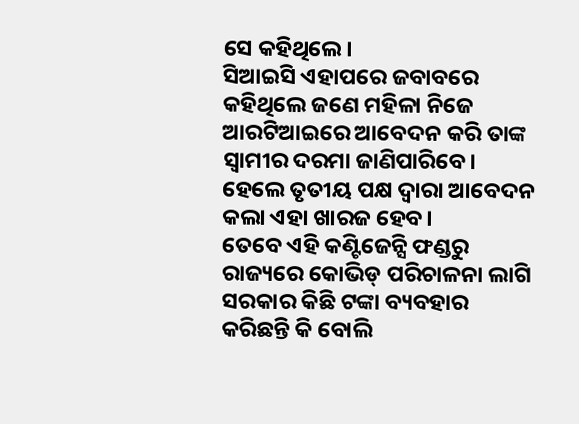ସେ କହିଥିଲେ।
ସିଆଇସି ଏହାପରେ ଜବାବରେ କହିଥିଲେ ଜଣେ ମହିଳା ନିଜେ ଆରଟିଆଇରେ ଆବେଦନ କରି ତାଙ୍କ ସ୍ୱାମୀର ଦରମା ଜାଣିପାରିବେ। ହେଲେ ତୃତୀୟ ପକ୍ଷ ଦ୍ୱାରା ଆବେଦନ କଲା ଏହା ଖାରଜ ହେବ।
ତେବେ ଏହି କଣ୍ଟିଜେନ୍ସି ଫଣ୍ଡରୁ ରାଜ୍ୟରେ କୋଭିଡ୍ ପରିଚାଳନା ଲାଗି ସରକାର କିଛି ଟଙ୍କା ବ୍ୟବହାର କରିଛନ୍ତି କି ବୋଲି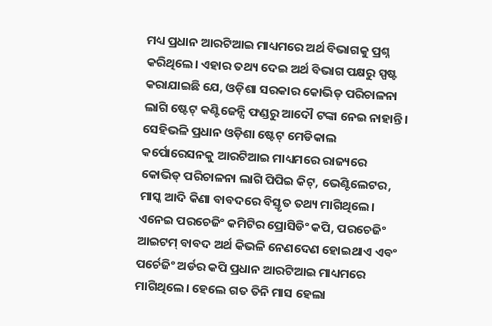ମଧ୍ୟ ପ୍ରଧାନ ଆରଟିଆଇ ମାଧ୍ୟମରେ ଅର୍ଥ ବିଭାଗକୁ ପ୍ରଶ୍ନ କରିଥିଲେ। ଏହାର ତଥ୍ୟ ଦେଇ ଅର୍ଥ ବିଭାଗ ପକ୍ଷରୁ ସ୍ପଷ୍ଟ କରାଯାଇଛି ଯେ, ଓଡ଼ିଶା ସରକାର କୋଭିଡ୍ ପରିଚାଳନା ଲାଗି ଷ୍ଟେଟ୍ କଣ୍ଟିଜେନ୍ସି ଫଣ୍ଡରୁ ଆଦୌ ଟଙ୍କା ନେଇ ନାହାନ୍ତି।
ସେହିଭଳି ପ୍ରଧାନ ଓଡ଼ିଶା ଷ୍ଟେଟ୍ ମେଡିକାଲ କର୍ପୋରେସନକୁ ଆରଟିଆଇ ମାଧ୍ୟମରେ ରାଜ୍ୟରେ କୋଭିଡ୍ ପରିଚାଳନା ଲାଗି ପିପିଇ କିଟ୍, ଭେଣ୍ଟିଲେଟର, ମାସ୍କ ଆଦି କିଣା ବାବଦରେ ବିସ୍ତୃତ ତଥ୍ୟ ମାଗିଥିଲେ। ଏନେଇ ପରଚେଜିଂ କମିଟିର ପ୍ରୋସିଡିଂ କପି, ପରଚେଜିଂ ଆଇଟମ୍ ବାବଦ ଅର୍ଥ କିଭଳି ନେଣଦେଣ ହୋଇଥାଏ ଏବଂ ପର୍ଚେଜିଂ ଅର୍ଡର କପି ପ୍ରଧାନ ଆରଟିଆଇ ମାଧ୍ୟମରେ ମାଗିଥିଲେ। ହେଲେ ଗତ ତିନି ମାସ ହେଲା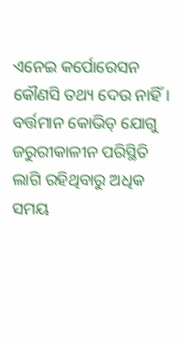ଏନେଇ କର୍ପୋରେସନ କୌଣସି ତଥ୍ୟ ଦେଉ ନାହିଁ।
ବର୍ତ୍ତମାନ କୋଭିଡ୍ ଯୋଗୁ ଜରୁରୀକାଳୀନ ପରିସ୍ଥିତି ଲାଗି ରହିଥିବାରୁ ଅଧିକ ସମୟ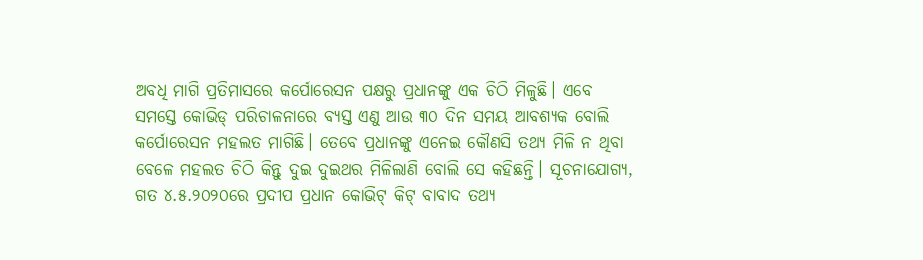ଅବଧି ମାଗି ପ୍ରତିମାସରେ କର୍ପୋରେସନ ପକ୍ଷରୁ ପ୍ରଧାନଙ୍କୁ ଏକ ଚିଠି ମିଳୁଛି। ଏବେ ସମସ୍ତେ କୋଭିଡ୍ ପରିଚାଳନାରେ ବ୍ୟସ୍ତ ଏଣୁ ଆଉ ୩୦ ଦିନ ସମୟ ଆବଶ୍ୟକ ବୋଲି କର୍ପୋରେସନ ମହଲତ ମାଗିଛି। ତେବେ ପ୍ରଧାନଙ୍କୁ ଏନେଇ କୌଣସି ତଥ୍ୟ ମିଳି ନ ଥିବା ବେଳେ ମହଲତ ଚିଠି କିନ୍ତୁ ଦୁଇ ଦୁଇଥର ମିଳିଲାଣି ବୋଲି ସେ କହିଛନ୍ତି। ସୂଚନାଯୋଗ୍ୟ, ଗତ ୪.୫.୨୦୨୦ରେ ପ୍ରଦୀପ ପ୍ରଧାନ କୋଭିଟ୍ କିଟ୍ ବାବାଦ ତଥ୍ୟ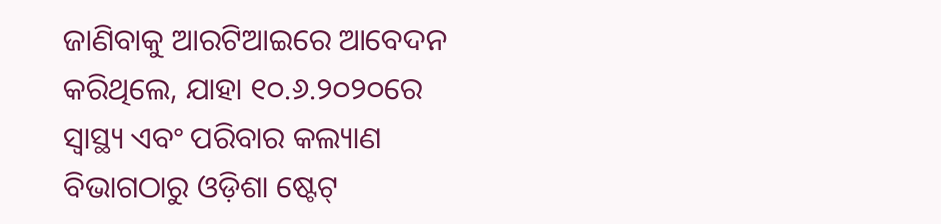ଜାଣିବାକୁ ଆରଟିଆଇରେ ଆବେଦନ କରିଥିଲେ, ଯାହା ୧୦.୬.୨୦୨୦ରେ ସ୍ୱାସ୍ଥ୍ୟ ଏବଂ ପରିବାର କଲ୍ୟାଣ ବିଭାଗଠାରୁ ଓଡ଼ିଶା ଷ୍ଟେଟ୍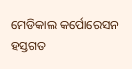ମେଡିକାଲ କର୍ପୋରେସନ ହସ୍ତଗତ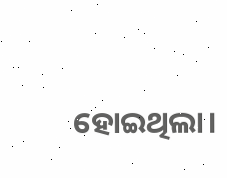ହୋଇଥିଲା।